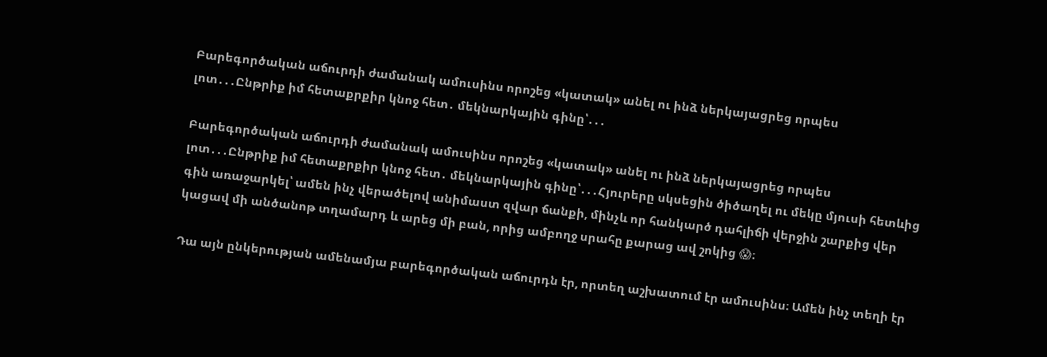Բարեգործական աճուրդի ժամանակ ամուսինս որոշեց «կատակ» անել ու ինձ ներկայացրեց որպես լոտ․․․Ընթրիք իմ հետաքրքիր կնոջ հետ․ մեկնարկային գինը՝․․․

Բարեգործական աճուրդի ժամանակ ամուսինս որոշեց «կատակ» անել ու ինձ ներկայացրեց որպես լոտ․․․Ընթրիք իմ հետաքրքիր կնոջ հետ․ մեկնարկային գինը՝․․․Հյուրերը սկսեցին ծիծաղել ու մեկը մյուսի հետևից գին առաջարկել՝ ամեն ինչ վերածելով անիմաստ զվար ճանքի, մինչև որ հանկարծ դահլիճի վերջին շարքից վեր կացավ մի անծանոթ տղամարդ և արեց մի բան, որից ամբողջ սրահը քարաց ավ շոկից 😱։

Դա այն ընկերության ամենամյա բարեգործական աճուրդն էր, որտեղ աշխատում էր ամուսինս։ Ամեն ինչ տեղի էր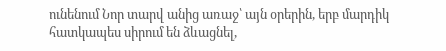ունենում Նոր տարվ անից առաջ՝ այն օրերին, երբ մարդիկ հատկապես սիրում են ձևացնել,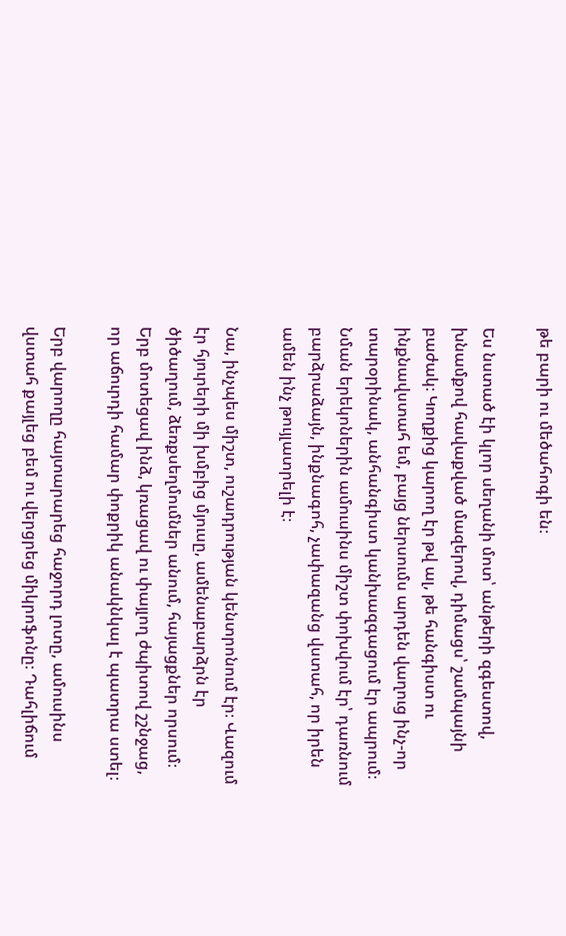թե բարի ու մեծահոգի են։

Ես նստած էի կլոր սեղանի մոտ՝ անթերի զգեստով, խնամքով հավաքված մազերով, դիմացս՝ շամպայնի բաժակ։ Կողքից կարող էր թվ ալ, թե հանգիստ ու ինքնավստահ եմ, բայց ներսումս արդեն վաղուց ինչ-որ տարօրինակ, անհանգիստ կանխազգացում էր ապրում։ Նման երեկոներին ամուսինս միշտ փոխվում էր՝ դառնում բարձրաձայն, ինքնագոհ, չափազանց վստահ, որ իրեն ամեն ինչ թույլատրելի է։

Նա, ինչպես միշտ, ուշադրության կենտրոնում էր։ Վազում էր հյուրերի մի խմբից մյուսը, ամենաբարձրն էր ծիծաղում, ձեռքսեղմումներ անում, հայացքներ որսում։ Երբ մոտեցավ ինձ, կռացավ ու փայլող ժպիտով շշնջաց, որ աճուրդի համար փոքրիկ անակնկալ է պատրա ստել։

Երբ վարողը հայտարարեց հաջորդ լոտը, ամուսինս վստահ քայլեց բեմ ու վերցրեց միկրոֆոնը։ Դահլիճում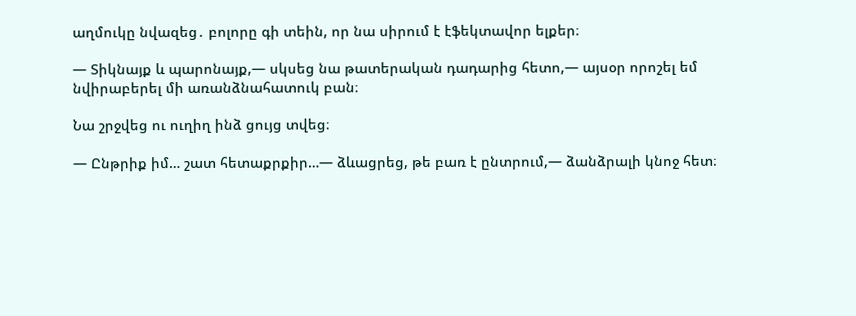աղմուկը նվազեց․ բոլորը գի տեին, որ նա սիրում է էֆեկտավոր ելքեր։

— Տիկնայք և պարոնայք,— սկսեց նա թատերական դադարից հետո,— այսօր որոշել եմ նվիրաբերել մի առանձնահատուկ բան։

Նա շրջվեց ու ուղիղ ինձ ցույց տվեց։

— Ընթրիք իմ… շատ հետաքրքիր…— ձևացրեց, թե բառ է ընտրում,— ձանձրալի կնոջ հետ։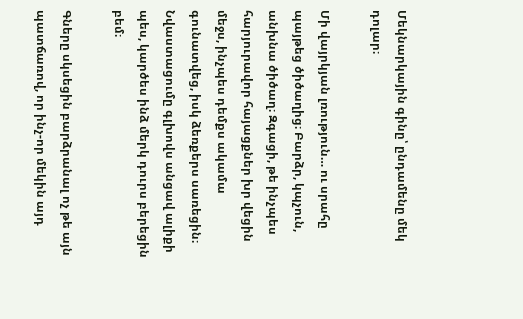Մեկնարկային գինը՝ ընդամենը մեկ դոլար։

Մի վայրկյան լռություն… ու սրահը պայթեց ծիծաղից։ Բարձր, կպչուն, անխնա ծիծաղ։ Զգացի, թե ինչպես հարյուրավոր հայացքներ խր վեցին մեջս, ինչպես դեմքս ակամա գունատվեց, իսկ ձեռքերս սառեցին։ Նվաստացումը գլխովս անցավ ալիքի պես, կարծես ինձ մերկ դուրս բերեցին բեմ։

Գները սկսեցին բարձրանալ ոչ թե այն պատճառով, որ ինչ-որ մեկին այդ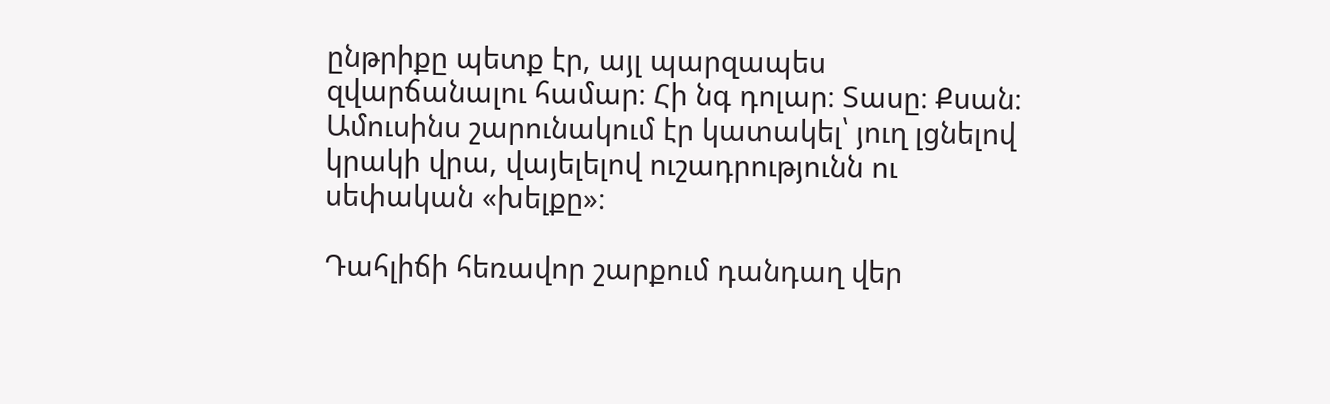ընթրիքը պետք էր, այլ պարզապես զվարճանալու համար։ Հի նգ դոլար։ Տասը։ Քսան։ Ամուսինս շարունակում էր կատակել՝ յուղ լցնելով կրակի վրա, վայելելով ուշադրությունն ու սեփական «խելքը»։

Դահլիճի հեռավոր շարքում դանդաղ վեր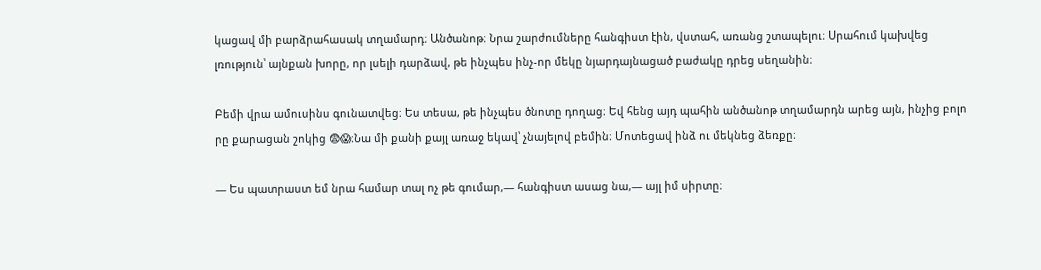կացավ մի բարձրահասակ տղամարդ։ Անծանոթ։ Նրա շարժումները հանգիստ էին, վստահ, առանց շտապելու։ Սրահում կախվեց լռություն՝ այնքան խորը, որ լսելի դարձավ, թե ինչպես ինչ-որ մեկը նյարդայնացած բաժակը դրեց սեղանին։

Բեմի վրա ամուսինս գունատվեց։ Ես տեսա, թե ինչպես ծնոտը դողաց։ Եվ հենց այդ պահին անծանոթ տղամարդն արեց այն, ինչից բոլո րը քարացան շոկից 😨😱։Նա մի քանի քայլ առաջ եկավ՝ չնայելով բեմին։ Մոտեցավ ինձ ու մեկնեց ձեռքը։

— Ես պատրաստ եմ նրա համար տալ ոչ թե գումար,— հանգիստ ասաց նա,— այլ իմ սիրտը։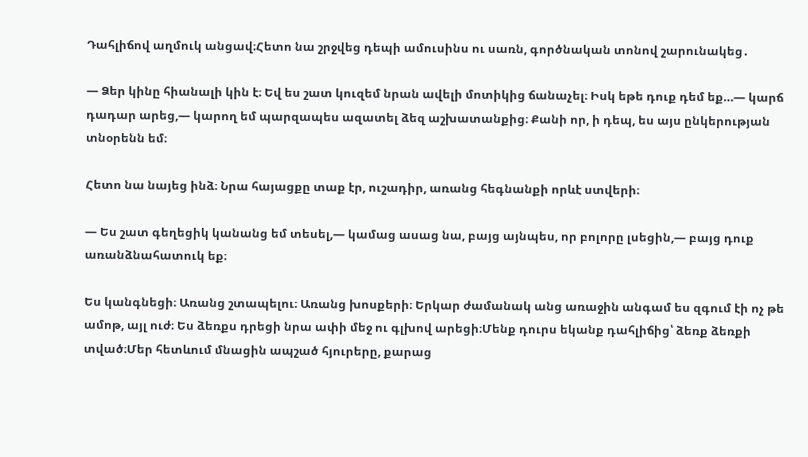Դահլիճով աղմուկ անցավ։Հետո նա շրջվեց դեպի ամուսինս ու սառն, գործնական տոնով շարունակեց․

— Ձեր կինը հիանալի կին է։ Եվ ես շատ կուզեմ նրան ավելի մոտիկից ճանաչել։ Իսկ եթե դուք դեմ եք…— կարճ դադար արեց,— կարող եմ պարզապես ազատել ձեզ աշխատանքից։ Քանի որ, ի դեպ, ես այս ընկերության տնօրենն եմ։

Հետո նա նայեց ինձ։ Նրա հայացքը տաք էր, ուշադիր, առանց հեգնանքի որևէ ստվերի։

— Ես շատ գեղեցիկ կանանց եմ տեսել,— կամաց ասաց նա, բայց այնպես, որ բոլորը լսեցին,— բայց դուք առանձնահատուկ եք։

Ես կանգնեցի։ Առանց շտապելու։ Առանց խոսքերի։ Երկար ժամանակ անց առաջին անգամ ես զգում էի ոչ թե ամոթ, այլ ուժ։ Ես ձեռքս դրեցի նրա ափի մեջ ու գլխով արեցի։Մենք դուրս եկանք դահլիճից՝ ձեռք ձեռքի տված։Մեր հետևում մնացին ապշած հյուրերը, քարաց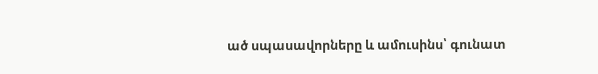ած սպասավորները և ամուսինս՝ գունատ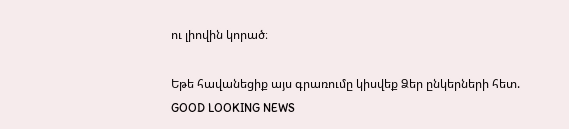ու լիովին կորած։

Եթե հավանեցիք այս գրառումը կիսվեք Ձեր ընկերների հետ.
GOOD LOOKING NEWS